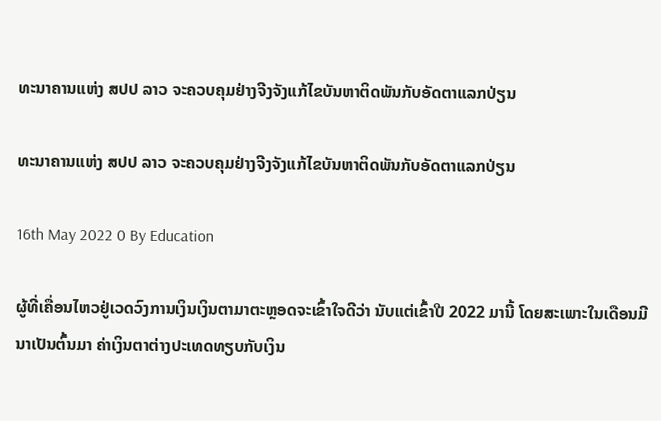ທະນາຄານແຫ່ງ ສປປ ລາວ ຈະຄວບຄຸມຢ່າງຈີງຈັງແກ້ໄຂບັນຫາຕິດພັນກັບອັດຕາແລກປ່ຽນ

ທະນາຄານແຫ່ງ ສປປ ລາວ ຈະຄວບຄຸມຢ່າງຈີງຈັງແກ້ໄຂບັນຫາຕິດພັນກັບອັດຕາແລກປ່ຽນ

16th May 2022 0 By Education

ຜູ້ທີ່ເຄື່ອນໄຫວຢູ່ເວດວົງການເງິນເງິນຕາມາຕະຫຼອດຈະເຂົ້າໃຈດີວ່າ ນັບແຕ່ເຂົ້າປີ 2022 ມານີ້ ໂດຍສະເພາະໃນເດືອນມີນາເປັນຕົ້ນມາ ຄ່າເງິນຕາຕ່າງປະເທດທຽບກັບເງິນ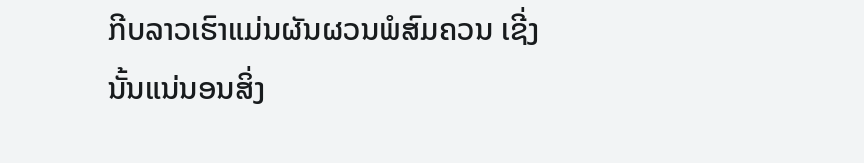ກີບລາວເຮົາແມ່ນຜັນຜວນພໍສົມຄວນ ເຊີ່ງນັ້ນແນ່ນອນສິ່ງ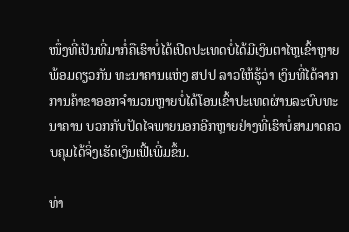ໜຶ່ງທີ່ເປັນທີ່ມາກໍ່ຄືເຮົາບໍ່ໄດ້ເປີດປະເທດບໍ່ໄດ້ມີເງິນຕາໄຫຼເຂົ້າຫຼາຍ ພ້ອມດຽວກັນ ທະນາຄານແຫ່ງ ສປປ ລາວໃຫ້ຮູ້ວ່າ ເງິນທີ່ໄດ້ຈາກການຄ້າຂາອອກຈຳນວນຫຼາຍບໍ່ໄດ້ໂອນເຂົ້າປະເທດຜ່ານລະບົບທະນາຄານ ບວກກັບປັດໄຈພາຍນອກອີກຫຼາຍຢ່າງທີ່ເຮົາບໍ່ສາມາດຄວບຄຸມໄດ້ຈິ່ງເຮັດເງິນເຟີ້ເພີ່ມຂຶ້ນ.

ທ່າ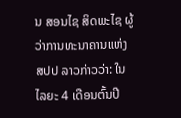ນ ສອນໄຊ ສິດພະໄຊ ຜູ້ວ່າການທະນາຄານແຫ່ງ ສປປ ລາວກ່າວວ່າ: ໃນໄລຍະ 4 ເດືອນຕົ້ນປີ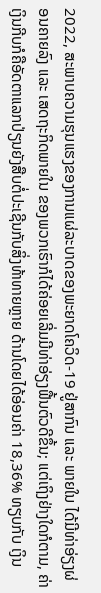2022, ສະພາບຄວາມຮຸນແຮງຂອງການແຜ່ລະບາດຂອງພະຍາດໂຄວິດ-19 ຢູ່ສາກົນ ແລະ ພາຍໃນ ໄດ້ມີທ່າອ່ຽງຜ່ອນຄາຍລົງ ແລະ ເສດຖະກິດພາຍໃນ ຂອງພວກເຮົາກໍໄດ້ຄ່ອຍເລີ່ມມີທ່າອ່ຽງຟື້ນຕົວດີຂຶ້ນ; ແຕ່ເຖິງຢ່າງໃດກໍຕາມ, ຄ່າເງິນກີບກໍຄືອັດຕາແລກປ່ຽນຍັງສືບຕໍ່ປະເຊີນກັບສິ່ງທ້າທາຍຫຼາຍ ດ້ານໂດຍໄດ້ອ່ອນຄ່າ 18,36% ທຽບກັບ ເງິນ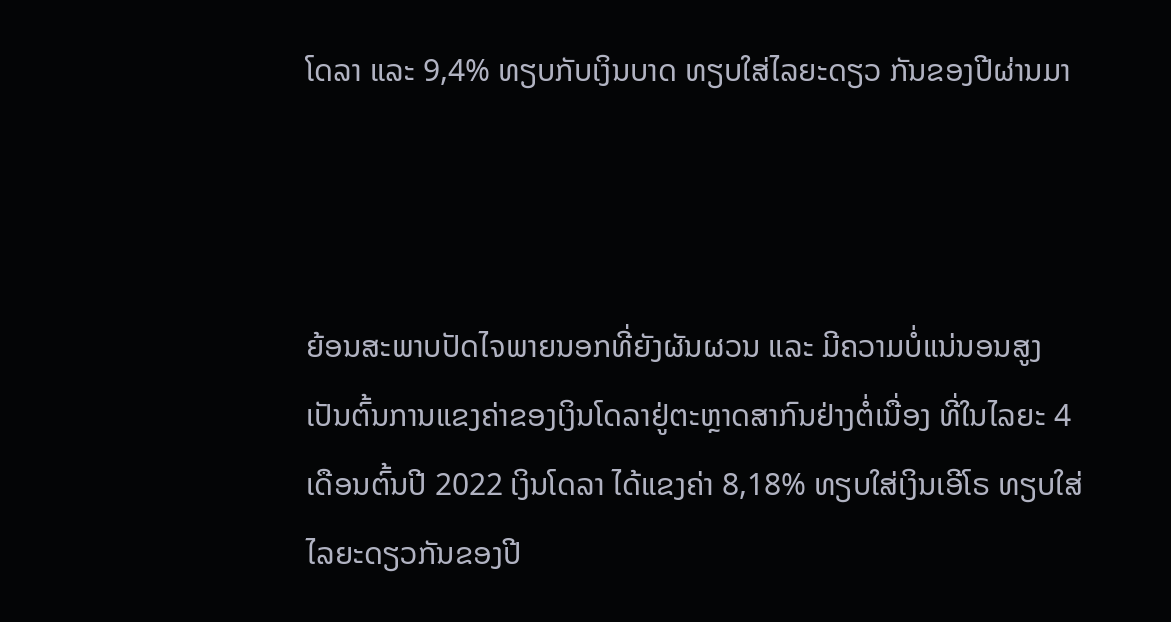ໂດລາ ແລະ 9,4% ທຽບກັບເງິນບາດ ທຽບໃສ່ໄລຍະດຽວ ກັນຂອງປີຜ່ານມາ



ຍ້ອນສະພາບປັດໄຈພາຍນອກທີ່ຍັງຜັນຜວນ ແລະ ມີຄວາມບໍ່ແນ່ນອນສູງ ເປັນຕົ້ນການແຂງຄ່າຂອງເງິນໂດລາຢູ່ຕະຫຼາດສາກົນຢ່າງຕໍ່ເນື່ອງ ທີ່ໃນໄລຍະ 4 ເດືອນຕົ້ນປີ 2022 ເງິນໂດລາ ໄດ້ແຂງຄ່າ 8,18% ທຽບໃສ່ເງິນເອີໂຣ ທຽບໃສ່ໄລຍະດຽວກັນຂອງປີ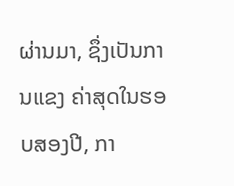ຜ່ານມາ, ຊຶ່ງເປັນການແຂງ ຄ່າສຸດໃນຮອບສອງປີ, ກາ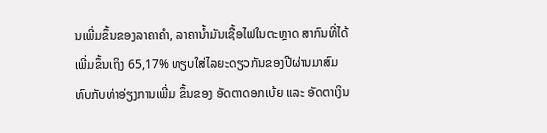ນເພີ່ມຂຶ້ນຂອງລາຄາຄໍາ, ລາຄານໍ້າມັນເຊື້ອໄຟໃນຕະຫຼາດ ສາກົນທີ່ໄດ້ເພີ່ມຂຶ້ນເຖິງ 65,17% ທຽບໃສ່ໄລຍະດຽວກັນຂອງປີຜ່ານມາສົມທົບກັບທ່າອ່ຽງການເພີ່ມ ຂຶ້ນຂອງ ອັດຕາດອກເບ້ຍ ແລະ ອັດຕາເງິນ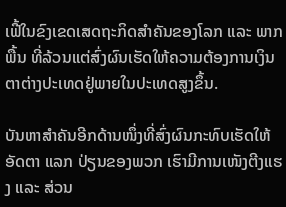ເຟີ້ໃນຂົງເຂດເສດຖະກິດສໍາຄັນຂອງໂລກ ແລະ ພາກພື້ນ ທີ່ລ້ວນແຕ່ສົ່ງຜົນເຮັດໃຫ້ຄວາມຕ້ອງການເງິນຕາຕ່າງປະເທດຢູ່ພາຍໃນປະເທດສູງຂຶ້ນ.

ບັນຫາສໍາຄັນອີກດ້ານໜຶ່ງທີ່ສົ່ງຜົນກະທົບເຮັດໃຫ້ອັດຕາ ແລກ ປ່ຽນຂອງພວກ ເຮົາມີການເໜັງຕີງແຮງ ແລະ ສ່ວນ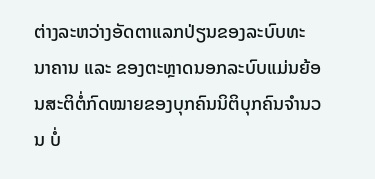ຕ່າງລະຫວ່າງອັດຕາແລກປ່ຽນຂອງລະບົບທະ ນາຄານ ແລະ ຂອງຕະຫຼາດນອກລະບົບແມ່ນຍ້ອນສະຕິຕໍ່ກົດໝາຍຂອງບຸກຄົນນິຕິບຸກຄົນຈໍານວນ ບໍ່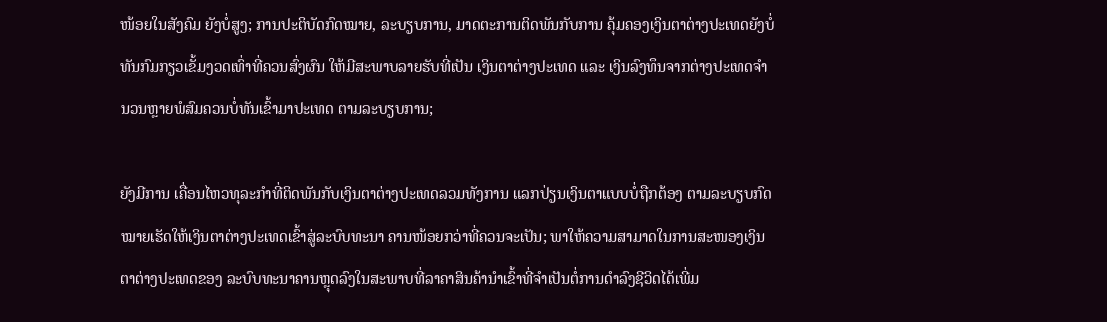ໜ້ອຍໃນສັງຄົມ ຍັງບໍ່ສູງ; ການປະຕິບັດກົດໝາຍ, ລະບຽບການ, ມາດຕະການຕິດພັນກັບການ ຄຸ້ມຄອງເງິນຕາຕ່າງປະເທດຍັງບໍ່ທັນກົມກຽວເຂັ້ມງວດເທົ່າທີ່ຄວນສົ່ງຜົນ ໃຫ້ມີສະພາບລາຍຮັບທີ່ເປັນ ເງິນຕາຕ່າງປະເທດ ແລະ ເງິນລົງທຶນຈາກຕ່າງປະເທດຈໍານວນຫຼາຍພໍສົມຄວນບໍ່ທັນເຂົ້າມາປະເທດ ຕາມລະບຽບການ;

ຍັງມີການ ເຄື່ອນໄຫວທຸລະກໍາທີ່ຕິດພັນກັບເງິນຕາຕ່າງປະເທດລວມທັງການ ແລກປ່ຽນເງິນຕາແບບບໍ່ຖືກຕ້ອງ ຕາມລະບຽບກົດໝາຍເຮັດໃຫ້ເງິນຕາຕ່າງປະເທດເຂົ້າສູ່ລະບົບທະນາ ຄານໜ້ອຍກວ່າທີ່ຄວນຈະເປັນ; ພາໃຫ້ຄວາມສາມາດໃນການສະໜອງເງິນຕາຕ່າງປະເທດຂອງ ລະບົບທະນາຄານຫຼຸດລົງໃນສະພາບທີ່ລາຄາສິນຄ້ານໍາເຂົ້າທີ່ຈໍາເປັນຕໍ່ການດໍາລົງຊີວິດໄດ້ເພີ່ມ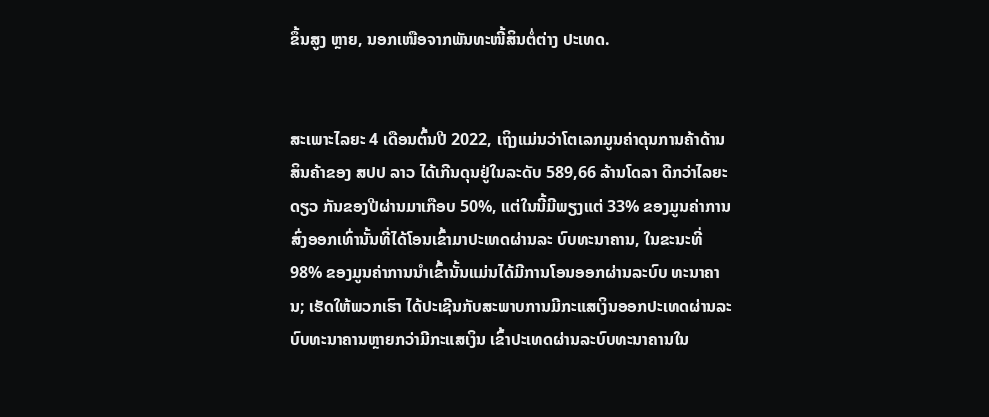ຂຶ້ນສູງ ຫຼາຍ, ນອກເໜືອຈາກພັນທະໜີ້ສິນຕໍ່ຕ່າງ ປະເທດ.


ສະເພາະໄລຍະ 4 ເດືອນຕົ້ນປີ 2022, ເຖິງແມ່ນວ່າໂຕເລກມູນຄ່າດຸນການຄ້າດ້ານສິນຄ້າຂອງ ສປປ ລາວ ໄດ້ເກີນດຸນຢູ່ໃນລະດັບ 589,66 ລ້ານໂດລາ ດີກວ່າໄລຍະດຽວ ກັນຂອງປີຜ່ານມາເກືອບ 50%, ແຕ່ໃນນີ້ມີພຽງແຕ່ 33% ຂອງມູນຄ່າການສົ່ງອອກເທົ່ານັ້ນທີ່ໄດ້ໂອນເຂົ້າມາປະເທດຜ່ານລະ ບົບທະນາຄານ, ໃນຂະນະທີ່ 98% ຂອງມູນຄ່າການນໍາເຂົ້ານັ້ນແມ່ນໄດ້ມີການໂອນອອກຜ່ານລະບົບ ທະນາຄານ; ເຮັດໃຫ້ພວກເຮົາ ໄດ້ປະເຊີນກັບສະພາບການມີກະແສເງິນອອກປະເທດຜ່ານລະບົບທະນາຄານຫຼາຍກວ່າມີກະແສເງິນ ເຂົ້າປະເທດຜ່ານລະບົບທະນາຄານໃນ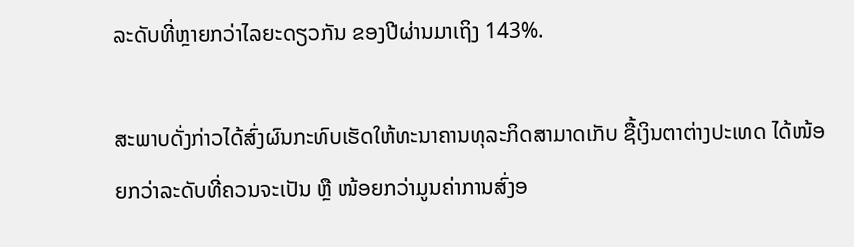ລະດັບທີ່ຫຼາຍກວ່າໄລຍະດຽວກັນ ຂອງປີຜ່ານມາເຖິງ 143%.

ສະພາບດັ່ງກ່າວໄດ້ສົ່ງຜົນກະທົບເຮັດໃຫ້ທະນາຄານທຸລະກິດສາມາດເກັບ ຊື້ເງິນຕາຕ່າງປະເທດ ໄດ້ໜ້ອຍກວ່າລະດັບທີ່ຄວນຈະເປັນ ຫຼື ໜ້ອຍກວ່າມູນຄ່າການສົ່ງອ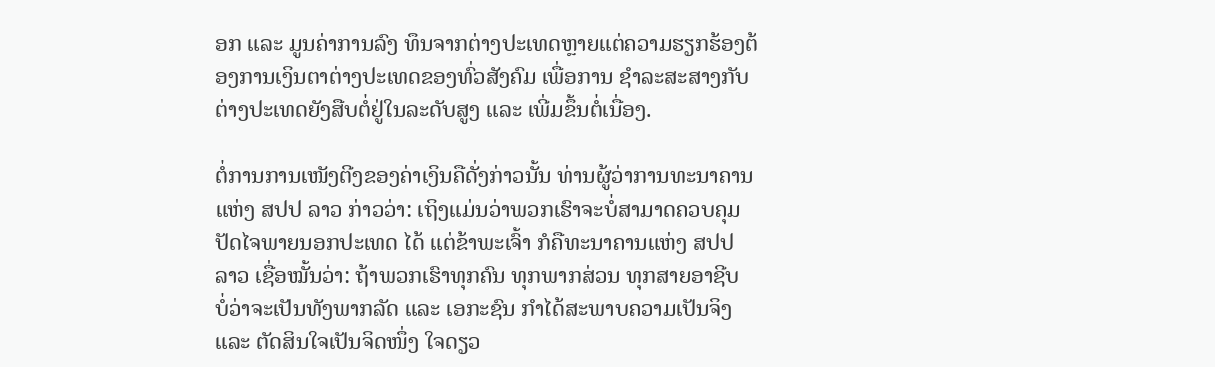ອກ ແລະ ມູນຄ່າການລົງ ທຶນຈາກຕ່າງປະເທດຫຼາຍແຕ່ຄວາມຮຽກຮ້ອງຕ້ອງການເງິນຕາຕ່າງປະເທດຂອງທົ່ວສັງຄົມ ເພື່ອການ ຊໍາລະສະສາງກັບຕ່າງປະເທດຍັງສືບຕໍ່ຢູ່ໃນລະດັບສູງ ແລະ ເພີ່ມຂຶ້ນຕໍ່ເນື່ອງ.

ຕໍ່ການການເໜັງຕີງຂອງຄ່າເງິນຄືດັ່ງກ່າວນັ້ນ ທ່ານຜູ້ວ່າການທະນາຄານແຫ່ງ ສປປ ລາວ ກ່າວວ່າ: ເຖິງແມ່ນວ່າພວກເຮົາຈະບໍ່ສາມາດຄວບຄຸມປັດໄຈພາຍນອກປະເທດ ໄດ້ ແຕ່ຂ້າພະເຈົ້າ ກໍຄືທະນາຄານແຫ່ງ ສປປ ລາວ ເຊື່ອໝັ້ນວ່າ: ຖ້າພວກເຮົາທຸກຄົນ ທຸກພາກສ່ວນ ທຸກສາຍອາຊີບ ບໍ່ວ່າຈະເປັນທັງພາກລັດ ແລະ ເອກະຊົນ ກໍາໄດ້ສະພາບຄວາມເປັນຈິງ ແລະ ຕັດສິນໃຈເປັນຈິດໜຶ່ງ ໃຈດຽວ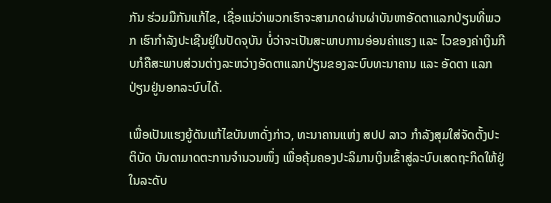ກັນ ຮ່ວມມືກັນແກ້ໄຂ, ເຊື່ອແນ່ວ່າພວກເຮົາຈະສາມາດຜ່ານຜ່າບັນຫາອັດຕາແລກປ່ຽນທີ່ພວກ ເຮົາກໍາລັງປະເຊີນຢູ່ໃນປັດຈຸບັນ ບໍ່ວ່າຈະເປັນສະພາບການອ່ອນຄ່າແຮງ ແລະ ໄວຂອງຄ່າເງິນກີບກໍຄືສະພາບສ່ວນຕ່າງລະຫວ່າງອັດຕາແລກປ່ຽນຂອງລະບົບທະນາຄານ ແລະ ອັດຕາ ແລກປ່ຽນຢູ່ນອກລະບົບໄດ້.

ເພື່ອເປັນແຮງຍູ້ດັນແກ້ໄຂບັນຫາດັ່ງກ່າວ, ທະນາຄານແຫ່ງ ສປປ ລາວ ກໍາລັງສຸມໃສ່ຈັດຕັ້ງປະຕິບັດ ບັນດາມາດຕະການຈໍານວນໜຶ່ງ ເພື່ອຄຸ້ມຄອງປະລິມານເງິນເຂົ້າສູ່ລະບົບເສດຖະກິດໃຫ້ຢູ່ໃນລະດັບ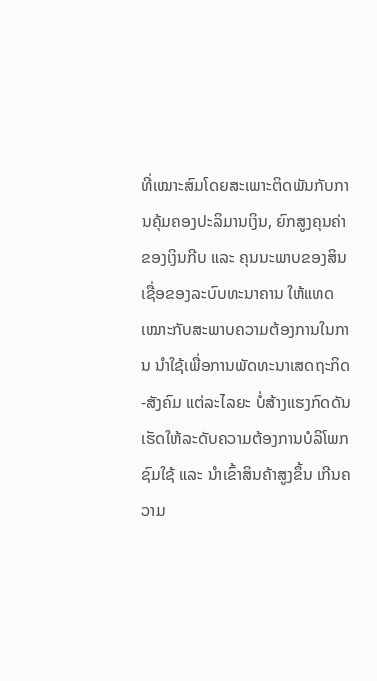ທີ່ເໝາະສົມໂດຍສະເພາະຕິດພັນກັບການຄຸ້ມຄອງປະລິມານເງິນ, ຍົກສູງຄຸນຄ່າຂອງເງິນກີບ ແລະ ຄຸນນະພາບຂອງສິນເຊື່ອຂອງລະບົບທະນາຄານ ໃຫ້ແທດເໝາະກັບສະພາບຄວາມຕ້ອງການໃນການ ນໍາໃຊ້ເພື່ອການພັດທະນາເສດຖະກິດ-ສັງຄົມ ແຕ່ລະໄລຍະ ບໍ່ສ້າງແຮງກົດດັນເຮັດໃຫ້ລະດັບຄວາມຕ້ອງການບໍລິໂພກ ຊົມໃຊ້ ແລະ ນໍາເຂົ້າສິນຄ້າສູງຂຶ້ນ ເກີນຄວາມ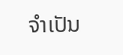ຈໍາເປັນ